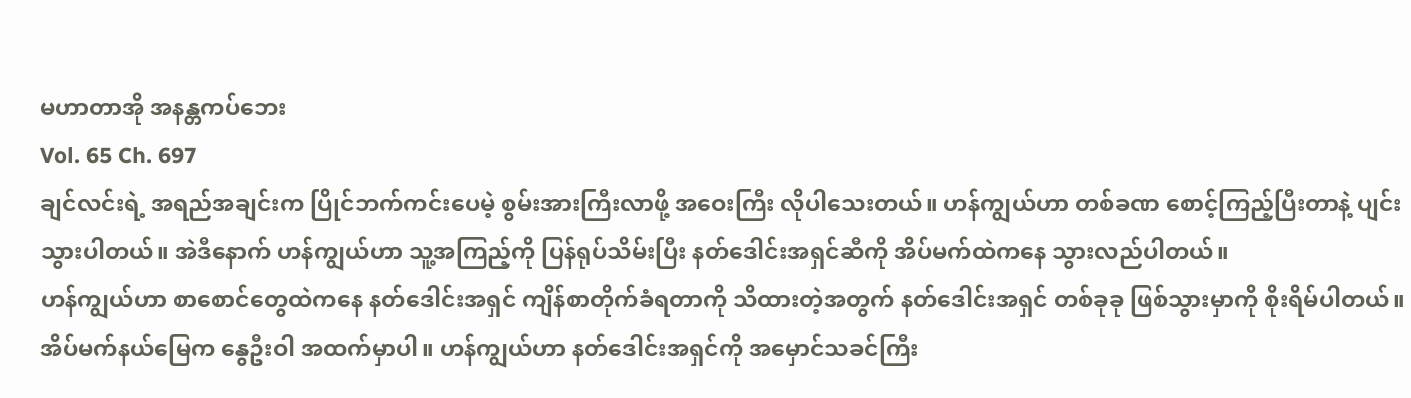မဟာတာအို အနန္တကပ်ဘေး
Vol. 65 Ch. 697
ချင်လင်းရဲ့ အရည်အချင်းက ပြိုင်ဘက်ကင်းပေမဲ့ စွမ်းအားကြီးလာဖို့ အဝေးကြီး လိုပါသေးတယ်။ ဟန်ကျွယ်ဟာ တစ်ခဏ စောင့်ကြည့်ပြီးတာနဲ့ ပျင်းသွားပါတယ်။ အဲဒီနောက် ဟန်ကျွယ်ဟာ သူ့အကြည့်ကို ပြန်ရုပ်သိမ်းပြီး နတ်ဒေါင်းအရှင်ဆီကို အိပ်မက်ထဲကနေ သွားလည်ပါတယ်။
ဟန်ကျွယ်ဟာ စာစောင်တွေထဲကနေ နတ်ဒေါင်းအရှင် ကျိန်စာတိုက်ခံရတာကို သိထားတဲ့အတွက် နတ်ဒေါင်းအရှင် တစ်ခုခု ဖြစ်သွားမှာကို စိုးရိမ်ပါတယ်။ အိပ်မက်နယ်မြေက နွေဦးဝါ အထက်မှာပါ။ ဟန်ကျွယ်ဟာ နတ်ဒေါင်းအရှင်ကို အမှောင်သခင်ကြီး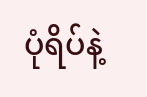ပုံရိပ်နဲ့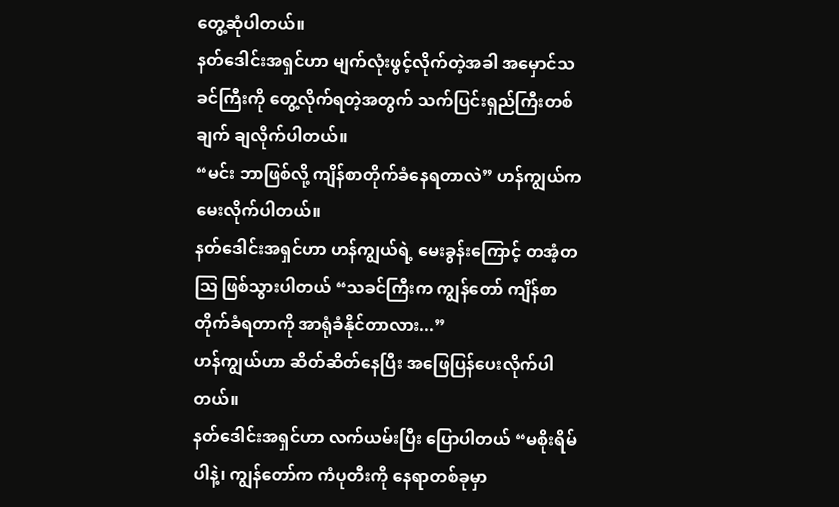တွေ့ဆုံပါတယ်။
နတ်ဒေါင်းအရှင်ဟာ မျက်လုံးဖွင့်လိုက်တဲ့အခါ အမှောင်သခင်ကြီးကို တွေ့လိုက်ရတဲ့အတွက် သက်ပြင်းရှည်ကြီးတစ်ချက် ချလိုက်ပါတယ်။
“မင်း ဘာဖြစ်လို့ ကျိန်စာတိုက်ခံနေရတာလဲ” ဟန်ကျွယ်က မေးလိုက်ပါတယ်။
နတ်ဒေါင်းအရှင်ဟာ ဟန်ကျွယ်ရဲ့ မေးခွန်းကြောင့် တအံ့တဩ ဖြစ်သွားပါတယ် “သခင်ကြီးက ကျွန်တော် ကျိန်စာတိုက်ခံရတာကို အာရုံခံနိုင်တာလား...”
ဟန်ကျွယ်ဟာ ဆိတ်ဆိတ်နေပြီး အဖြေပြန်ပေးလိုက်ပါတယ်။
နတ်ဒေါင်းအရှင်ဟာ လက်ယမ်းပြီး ပြောပါတယ် “မစိုးရိမ်ပါနဲ့၊ ကျွန်တော်က ကံပုတီးကို နေရာတစ်ခုမှာ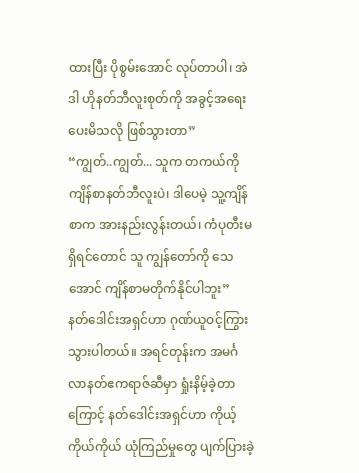ထားပြီး ပိုစွမ်းအောင် လုပ်တာပါ၊ အဲဒါ ဟိုနတ်ဘီလူးစုတ်ကို အခွင့်အရေးပေးမိသလို ဖြစ်သွားတာ”
“ကျွတ်..ကျွတ်... သူက တကယ်ကို ကျိန်စာနတ်ဘီလူးပဲ၊ ဒါပေမဲ့ သူ့ကျိန်စာက အားနည်းလွန်းတယ်၊ ကံပုတီးမရှိရင်တောင် သူ ကျွန်တော်ကို သေအောင် ကျိန်စာမတိုက်နိုင်ပါဘူး”
နတ်ဒေါင်းအရှင်ဟာ ဂုဏ်ယူဝင့်ကြွားသွားပါတယ်။ အရင်တုန်းက အမင်္ဂလာနတ်ဧကရာဇ်ဆီမှာ ရှုံးနိမ့်ခဲ့တာကြောင့် နတ်ဒေါင်းအရှင်ဟာ ကိုယ့်ကိုယ်ကိုယ် ယုံကြည်မှုတွေ ပျက်ပြားခဲ့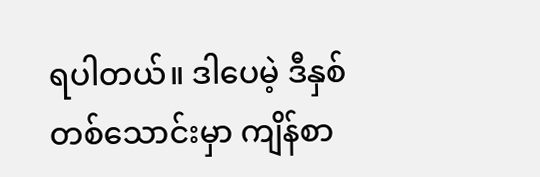ရပါတယ်။ ဒါပေမဲ့ ဒီနှစ်တစ်သောင်းမှာ ကျိန်စာ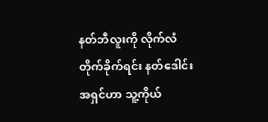နတ်ဘီလူးကို လိုက်လံတိုက်ခိုက်ရင်း နတ်ဒေါင်းအရှင်ဟာ သူ့ကိုယ်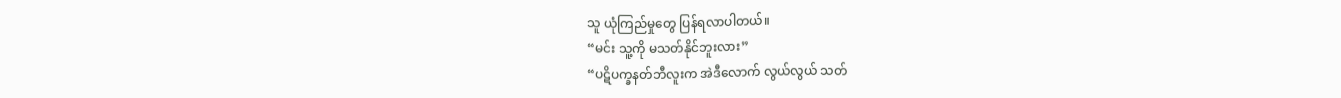သူ ယုံကြည်မှုတွေ ပြန်ရလာပါတယ်။
“မင်း သူ့ကို မသတ်နိုင်ဘူးလား”
“ပဋိပက္ခနတ်ဘီလူးက အဲဒီလောက် လွယ်လွယ် သတ်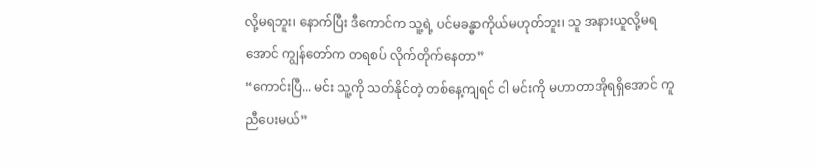လို့မရဘူး၊ နောက်ပြီး ဒီကောင်က သူ့ရဲ့ ပင်မခန္ဓာကိုယ်မဟုတ်ဘူး၊ သူ အနားယူလို့မရအောင် ကျွန်တော်က တရစပ် လိုက်တိုက်နေတာ”
“ကောင်းပြီ... မင်း သူ့ကို သတ်နိုင်တဲ့ တစ်နေ့ကျရင် ငါ မင်းကို မဟာတာအိုရရှိအောင် ကူညီပေးမယ်”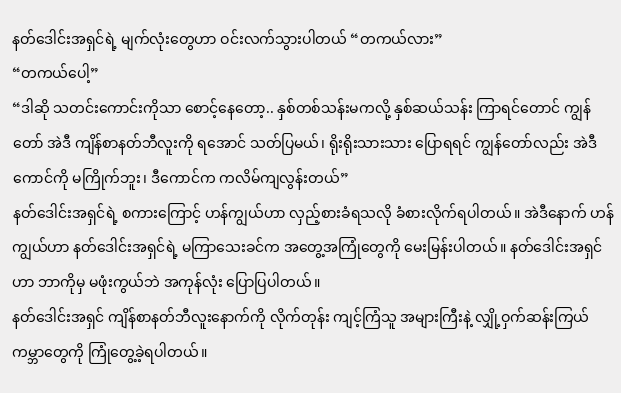နတ်ဒေါင်းအရှင်ရဲ့ မျက်လုံးတွေဟာ ဝင်းလက်သွားပါတယ် “တကယ်လား”
“တကယ်ပေါ့”
“ဒါဆို သတင်းကောင်းကိုသာ စောင့်နေတော့.. နှစ်တစ်သန်းမကလို့ နှစ်ဆယ်သန်း ကြာရင်တောင် ကျွန်တော် အဲဒီ ကျိန်စာနတ်ဘီလူးကို ရအောင် သတ်ပြမယ်၊ ရိုးရိုးသားသား ပြောရရင် ကျွန်တော်လည်း အဲဒီကောင်ကို မကြိုက်ဘူး၊ ဒီကောင်က ကလိမ်ကျလွန်းတယ်”
နတ်ဒေါင်းအရှင်ရဲ့ စကားကြောင့် ဟန်ကျွယ်ဟာ လှည့်စားခံရသလို ခံစားလိုက်ရပါတယ်။ အဲဒီနောက် ဟန်ကျွယ်ဟာ နတ်ဒေါင်းအရှင်ရဲ့ မကြာသေးခင်က အတွေ့အကြုံတွေကို မေးမြန်းပါတယ်။ နတ်ဒေါင်းအရှင်ဟာ ဘာကိုမှ မဖုံးကွယ်ဘဲ အကုန်လုံး ပြောပြပါတယ်။
နတ်ဒေါင်းအရှင် ကျိန်စာနတ်ဘီလူးနောက်ကို လိုက်တုန်း ကျင့်ကြံသူ အများကြီးနဲ့ လျှို့ဝှက်ဆန်းကြယ်ကမ္ဘာတွေကို ကြုံတွေ့ခဲ့ရပါတယ်။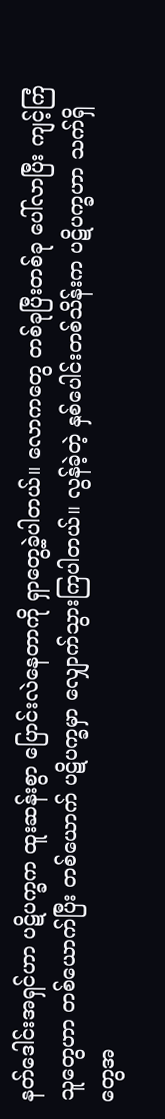နတ်ဒေါင်းအရှင်ဟာ ပဋိပက္ခက ထူးဆန်းစွာ ပြောင်းလဲနေတာကို ရှာတွေ့ခဲ့ပါတယ်။ လောကတွေ တစ်ခုပြီးတစ်ခု ပေါ်လာပြီး ကျင့်ကြံသူတွေဟာ တစ်ယောက်ပြီး တစ်ယောက် ပဋိပက္ခမှာ လျှောက်သွားကြပါတယ်။ လွန်ခဲ့တဲ့ နှစ်ပေါင်းတစ်သိန်းက ပဋိပက္ခဟာ သက်ရှိတွေအ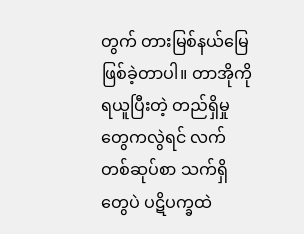တွက် တားမြစ်နယ်မြေ ဖြစ်ခဲ့တာပါ။ တာအိုကိုရယူပြီးတဲ့ တည်ရှိမှုတွေကလွဲရင် လက်တစ်ဆုပ်စာ သက်ရှိတွေပဲ ပဋိပက္ခထဲ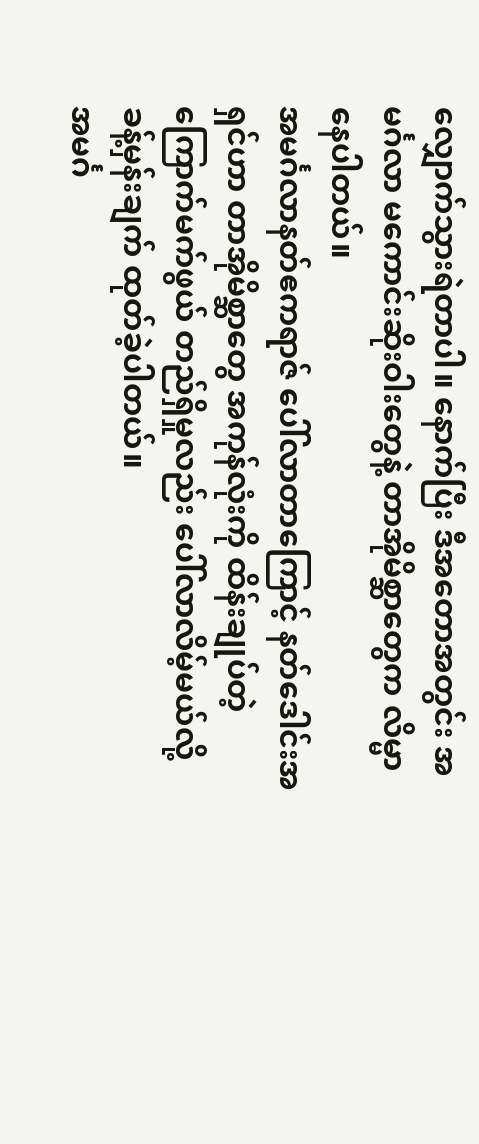လျှောက်သွားရဲတာပါ။ နောက်ပြီး ဒီအတောအတွင်း အမင်္ဂလာ မကောင်းဆိုးဝါးတွေနဲ့ တာအိုမိစ္ဆာတွေက လိမ္မာနေပါတယ်။
အမင်္ဂလာနတ်ဧကရာဇ် ပေါ်လာတာကြောင့် နတ်ဒေါင်းအရှင်ဟာ တာအိုမိစ္ဆာတွေ အကုန်လုံးကို ထိန်းချုပ်တဲ့ ကြောက်မက်ဖွယ် တည်ရှိမှုလည်း ပေါ်လာလိမ့်မယ်လို့ ခန့်မှန်းချက် ထုတ်ခဲ့ပါတယ်။
အမင်္ဂ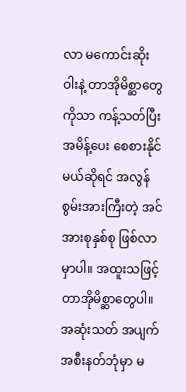လာ မကောင်းဆိုးဝါးနဲ့ တာအိုမိစ္ဆာတွေကိုသာ ကန့်သတ်ပြီး အမိန့်ပေး စေစားနိုင်မယ်ဆိုရင် အလွန်စွမ်းအားကြီးတဲ့ အင်အားစုနှစ်စု ဖြစ်လာမှာပါ။ အထူးသဖြင့် တာအိုမိစ္ဆာတွေပါ။ အဆုံးသတ် အပျက်အစီးနတ်ဘုံမှာ မ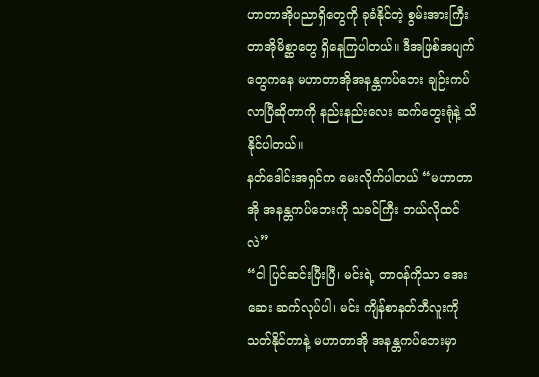ဟာတာအိုပညာရှိတွေကို ခုခံနိုင်တဲ့ စွမ်းအားကြီး တာအိုမိစ္ဆာတွေ ရှိနေကြပါတယ်။ ဒီအဖြစ်အပျက်တွေကနေ မဟာတာအိုအနန္တကပ်ဘေး ချဉ်းကပ်လာပြီဆိုတာကို နည်းနည်းလေး ဆက်တွေးရုံနဲ့ သိနိုင်ပါတယ်။
နတ်ဒေါင်းအရှင်က မေးလိုက်ပါတယ် “မဟာတာအို အနန္တကပ်ဘေးကို သခင်ကြီး ဘယ်လိုထင်လဲ”
“ငါ ပြင်ဆင်းပြီးပြီ၊ မင်းရဲ့ တာဝန်ကိုသာ အေးဆေး ဆက်လုပ်ပါ၊ မင်း ကျိန်စာနတ်ဘီလူးကို သတ်နိုင်တာနဲ့ မဟာတာအို အနန္တကပ်ဘေးမှာ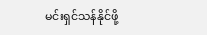မင်းရှင်သန်နိုင်ဖို့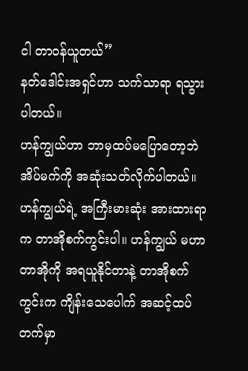ငါ တာဝန်ယူတယ်”
နတ်ဒေါင်းအရှင်ဟာ သက်သာရာ ရသွားပါတယ်။
ဟန်ကျွယ်ဟာ ဘာမှထပ်မပြောတော့ဘဲ အိပ်မက်ကို အဆုံးသတ်လိုက်ပါတယ်။
ဟန်ကျွယ်ရဲ့ အကြီးမားဆုံး အားထားရာက တာအိုစက်ကွင်းပါ။ ဟန်ကျွယ် မဟာတာအိုကို အရယူနိုင်တာနဲ့ တာအိုစက်ကွင်းက ကျိန်းသေပေါက် အဆင့်ထပ်တက်မှာ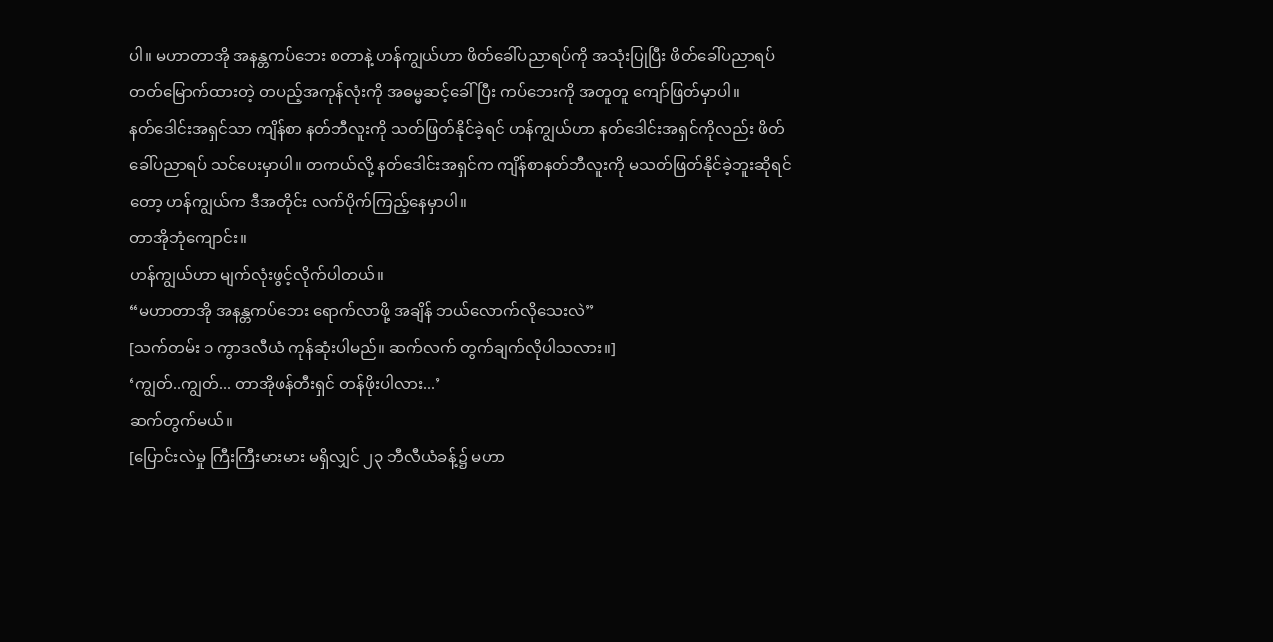ပါ။ မဟာတာအို အနန္တကပ်ဘေး စတာနဲ့ ဟန်ကျွယ်ဟာ ဖိတ်ခေါ်ပညာရပ်ကို အသုံးပြုပြီး ဖိတ်ခေါ်ပညာရပ် တတ်မြောက်ထားတဲ့ တပည့်အကုန်လုံးကို အဓမ္မဆင့်ခေါ်ပြီး ကပ်ဘေးကို အတူတူ ကျော်ဖြတ်မှာပါ။
နတ်ဒေါင်းအရှင်သာ ကျိန်စာ နတ်ဘီလူးကို သတ်ဖြတ်နိုင်ခဲ့ရင် ဟန်ကျွယ်ဟာ နတ်ဒေါင်းအရှင်ကိုလည်း ဖိတ်ခေါ်ပညာရပ် သင်ပေးမှာပါ။ တကယ်လို့ နတ်ဒေါင်းအရှင်က ကျိန်စာနတ်ဘီလူးကို မသတ်ဖြတ်နိုင်ခဲ့ဘူးဆိုရင်တော့ ဟန်ကျွယ်က ဒီအတိုင်း လက်ပိုက်ကြည့်နေမှာပါ။
တာအိုဘုံကျောင်း။
ဟန်ကျွယ်ဟာ မျက်လုံးဖွင့်လိုက်ပါတယ်။
“မဟာတာအို အနန္တကပ်ဘေး ရောက်လာဖို့ အချိန် ဘယ်လောက်လိုသေးလဲ”
[သက်တမ်း ၁ ကွာဒလီယံ ကုန်ဆုံးပါမည်။ ဆက်လက် တွက်ချက်လိုပါသလား။]
‘ကျွတ်..ကျွတ်... တာအိုဖန်တီးရှင် တန်ဖိုးပါလား...’
ဆက်တွက်မယ်။
[ပြောင်းလဲမှု ကြီးကြီးမားမား မရှိလျှင် ၂၃ ဘီလီယံခန့်၌ မဟာ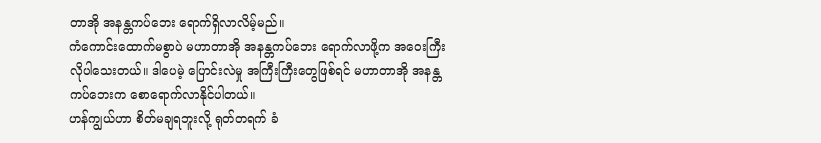တာအို အနန္တကပ်ဘေး ရောက်ရှိလာလိမ့်မည်။
ကံကောင်းထောက်မစွာပဲ မဟာတာအို အနန္တကပ်ဘေး ရောက်လာဖို့က အဝေးကြီးလိုပါသေးတယ်။ ဒါပေမဲ့ ပြောင်းလဲမှု အကြီးကြီးတွေဖြစ်ရင် မဟာတာအို အနန္တကပ်ဘေးက စောရောက်လာနိုင်ပါတယ်။
ဟန်ကျွယ်ဟာ စိတ်မချရဘူးလို့ ရုတ်တရက် ခံ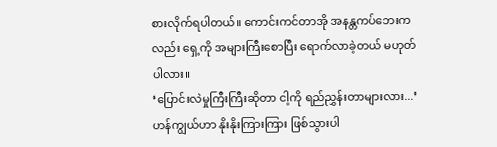စားလိုက်ရပါတယ်။ ကောင်းကင်တာအို အနန္တကပ်ဘေးကလည်း ရှေ့ကို အများကြီးစောပြီး ရောက်လာခဲ့တယ် မဟုတ်ပါလား။
‘ပြောင်းလဲမှုကြီးကြီးဆိုတာ ငါ့ကို ရည်ညွှန်းတာများလား...’ ဟန်ကျွယ်ဟာ နိုးနိုးကြားကြား ဖြစ်သွားပါ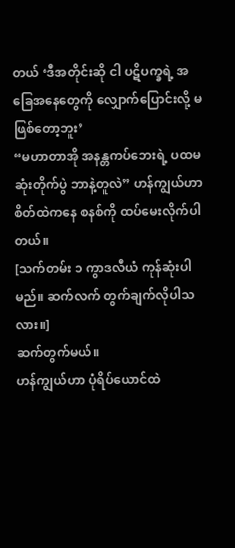တယ် ‘ဒီအတိုင်းဆို ငါ ပဋိပက္ခရဲ့ အခြေအနေတွေကို လျှောက်ပြောင်းလို့ မဖြစ်တော့ဘူး’
“မဟာတာအို အနန္တကပ်ဘေးရဲ့ ပထမဆုံးတိုက်ပွဲ ဘာနဲ့တူလဲ” ဟန်ကျွယ်ဟာ စိတ်ထဲကနေ စနစ်ကို ထပ်မေးလိုက်ပါတယ်။
[သက်တမ်း ၁ ကွာဒလီယံ ကုန်ဆုံးပါမည်။ ဆက်လက် တွက်ချက်လိုပါသလား။]
ဆက်တွက်မယ်။
ဟန်ကျွယ်ဟာ ပုံရိပ်ယောင်ထဲ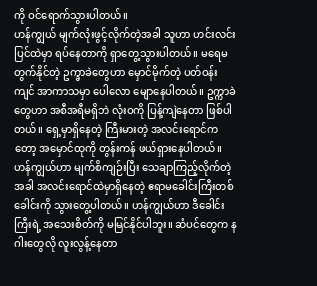ကို ဝင်ရောက်သွားပါတယ်။
ဟန်ကျွယ် မျက်လုံးဖွင့်လိုက်တဲ့အခါ သူဟာ ဟင်းလင်းပြင်ထဲမှာ ရပ်နေတာကို ရှာတွေ့သွားပါတယ်။ မရေမတွက်နိုင်တဲ့ ဥက္ခာခဲတွေဟာ မှောင်မိုက်တဲ့ ပတ်ဝန်းကျင် အာကာသမှာ ပေါလော မျောနေပါတယ်။ ဥက္ကာခဲတွေဟာ အစီအရီမရှိဘဲ လုံးဝကို ပြန့်ကျဲနေတာ ဖြစ်ပါတယ်။ ရှေ့မှာရှိနေတဲ့ ကြီးမားတဲ့ အလင်းရောင်ကတော့ အမှောင်ထုကို တွန်းကန် ဖယ်ရှားနေပါတယ်။
ဟန်ကျွယ်ဟာ မျက်စိကျဉ်းပြီး သေချာကြည့်လိုက်တဲ့အခါ အလင်းရောင်ထဲမှာရှိနေတဲ့ ဧရာမခေါင်းကြီးတစ်ခေါင်းကို သွားတွေ့ပါတယ်။ ဟန်ကျွယ်ဟာ ဒီခေါင်းကြီးရဲ့ အသေးစိတ်ကို မမြင်နိုင်ပါဘူး။ ဆံပင်တွေက နဂါးတွေလို လူးလွန့်နေတာ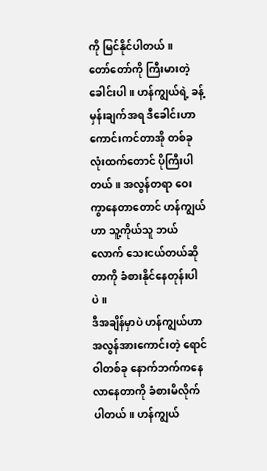ကို မြင်နိုင်ပါတယ်။
တော်တော်ကို ကြီးမားတဲ့ခေါင်းပါ။ ဟန်ကျွယ်ရဲ့ ခန့်မှန်းချက်အရ ဒီခေါင်းဟာ ကောင်းကင်တာအို တစ်ခုလုံးထက်တောင် ပိုကြီးပါတယ်။ အလွန်တရာ ဝေးကွာနေတာတောင် ဟန်ကျွယ်ဟာ သူ့ကိုယ်သူ ဘယ်လောက် သေးငယ်တယ်ဆိုတာကို ခံစားနိုင်နေတုန်းပါပဲ။
ဒီအချိန်မှာပဲ ဟန်ကျွယ်ဟာ အလွန်အားကောင်းတဲ့ ရောင်ဝါတစ်ခု နောက်ဘက်ကနေ လာနေတာကို ခံစားမိလိုက်ပါတယ်။ ဟန်ကျွယ်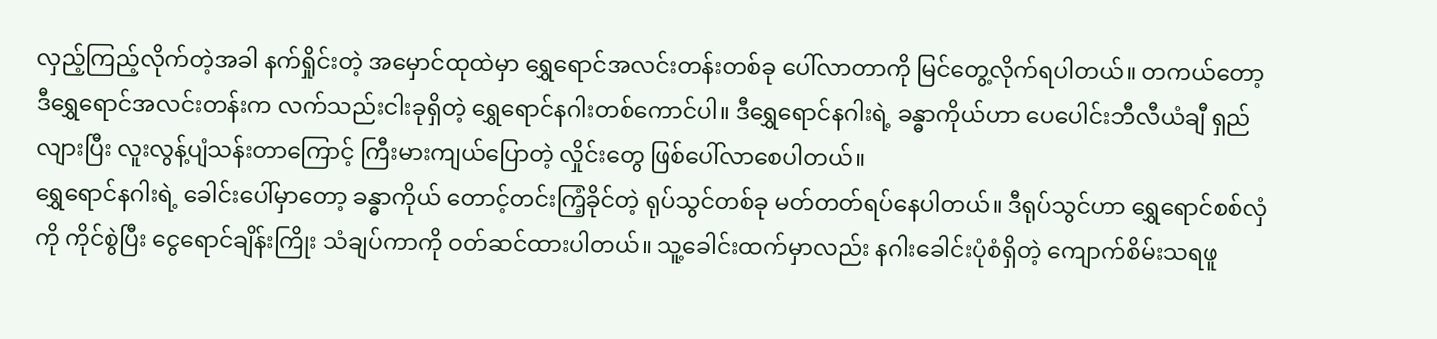လှည့်ကြည့်လိုက်တဲ့အခါ နက်ရှိုင်းတဲ့ အမှောင်ထုထဲမှာ ရွှေရောင်အလင်းတန်းတစ်ခု ပေါ်လာတာကို မြင်တွေ့လိုက်ရပါတယ်။ တကယ်တော့ ဒီရွှေရောင်အလင်းတန်းက လက်သည်းငါးခုရှိတဲ့ ရွှေရောင်နဂါးတစ်ကောင်ပါ။ ဒီရွှေရောင်နဂါးရဲ့ ခန္ဓာကိုယ်ဟာ ပေပေါင်းဘီလီယံချီ ရှည်လျားပြီး လူးလွန့်ပျံသန်းတာကြောင့် ကြီးမားကျယ်ပြောတဲ့ လှိုင်းတွေ ဖြစ်ပေါ်လာစေပါတယ်။
ရွှေရောင်နဂါးရဲ့ ခေါင်းပေါ်မှာတော့ ခန္ဓာကိုယ် တောင့်တင်းကြံ့ခိုင်တဲ့ ရုပ်သွင်တစ်ခု မတ်တတ်ရပ်နေပါတယ်။ ဒီရုပ်သွင်ဟာ ရွှေရောင်စစ်လှံကို ကိုင်စွဲပြီး ငွေရောင်ချိန်းကြိုး သံချပ်ကာကို ဝတ်ဆင်ထားပါတယ်။ သူ့ခေါင်းထက်မှာလည်း နဂါးခေါင်းပုံစံရှိတဲ့ ကျောက်စိမ်းသရဖူ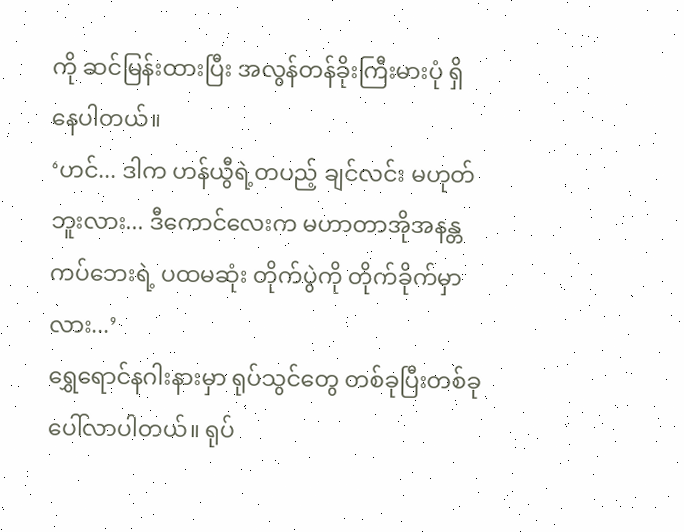ကို ဆင်မြန်းထားပြီး အလွန်တန်ခိုးကြီးမားပုံ ရှိနေပါတယ်။
‘ဟင်... ဒါက ဟန်ယွီရဲ့တပည့် ချင်လင်း မဟုတ်ဘူးလား... ဒီကောင်လေးက မဟာတာအိုအနန္တကပ်ဘေးရဲ့ ပထမဆုံး တိုက်ပွဲကို တိုက်ခိုက်မှာလား...’
ရွှေရောင်နဂါးနားမှာ ရုပ်သွင်တွေ တစ်ခုပြီးတစ်ခု ပေါ်လာပါတယ်။ ရုပ်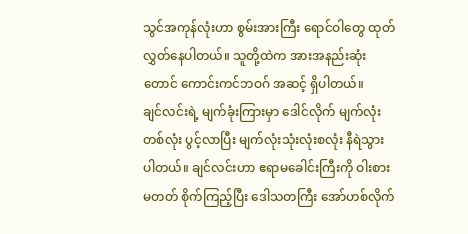သွင်အကုန်လုံးဟာ စွမ်းအားကြီး ရောင်ဝါတွေ ထုတ်လွှတ်နေပါတယ်။ သူတို့ထဲက အားအနည်းဆုံးတောင် ကောင်းကင်ဘဝဂ် အဆင့် ရှိပါတယ်။
ချင်လင်းရဲ့ မျက်ခုံးကြားမှာ ဒေါင်လိုက် မျက်လုံးတစ်လုံး ပွင့်လာပြီး မျက်လုံးသုံးလုံးစလုံး နီရဲသွားပါတယ်။ ချင်လင်းဟာ ဧရာမခေါင်းကြီးကို ဝါးစားမတတ် စိုက်ကြည့်ပြီး ဒေါသတကြီး အော်ဟစ်လိုက်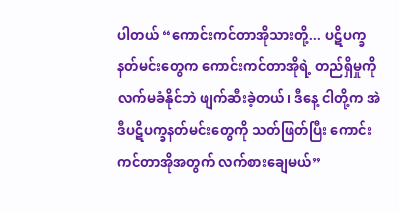ပါတယ် “ကောင်းကင်တာအိုသားတို့... ပဋိပက္ခနတ်မင်းတွေက ကောင်းကင်တာအိုရဲ့ တည်ရှိမှုကို လက်မခံနိုင်ဘဲ ဖျက်ဆီးခဲ့တယ်၊ ဒီနေ့ ငါတို့က အဲဒီပဋိပက္ခနတ်မင်းတွေကို သတ်ဖြတ်ပြီး ကောင်းကင်တာအိုအတွက် လက်စားချေမယ်”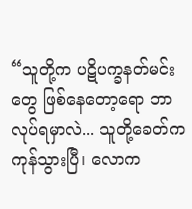“သူတို့က ပဋိပက္ခနတ်မင်းတွေ ဖြစ်နေတော့ရော ဘာလုပ်ရမှာလဲ... သူတို့ခေတ်က ကုန်သွားပြီ၊ လောက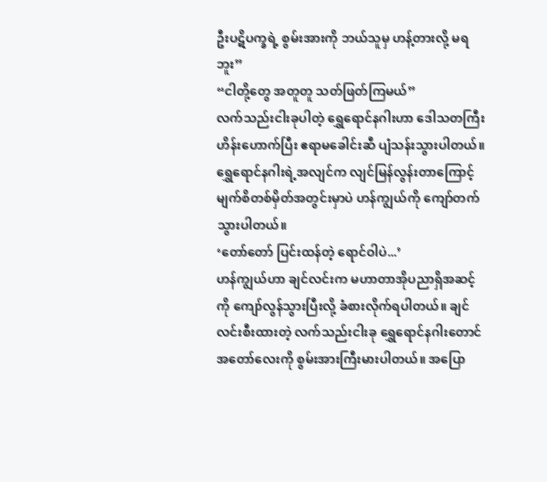ဦးပဋိပက္ခရဲ့ စွမ်းအားကို ဘယ်သူမှ ဟန့်တားလို့ မရဘူး”
“ငါတို့တွေ အတူတူ သတ်ဖြတ်ကြမယ်”
လက်သည်းငါးခုပါတဲ့ ရွှေရောင်နဂါးဟာ ဒေါသတကြီး ဟိန်းဟောက်ပြီး ဧရာမခေါင်းဆီ ပျံသန်းသွားပါတယ်။ ရွှေရောင်နဂါးရဲ့အလျင်က လျင်မြန်လွန်းတာကြောင့် မျက်စိတစ်မှိတ်အတွင်းမှာပဲ ဟန်ကျွယ်ကို ကျော်တက်သွားပါတယ်။
‘တော်တော် ပြင်းထန်တဲ့ ရောင်ဝါပဲ...’
ဟန်ကျွယ်ဟာ ချင်လင်းက မဟာတာအိုပညာရှိအဆင့်ကို ကျော်လွန်သွားပြီးလို့ ခံစားလိုက်ရပါတယ်။ ချင်လင်းစီးထားတဲ့ လက်သည်းငါးခု ရွှေရောင်နဂါးတောင် အတော်လေးကို စွမ်းအားကြီးမားပါတယ်။ အပြော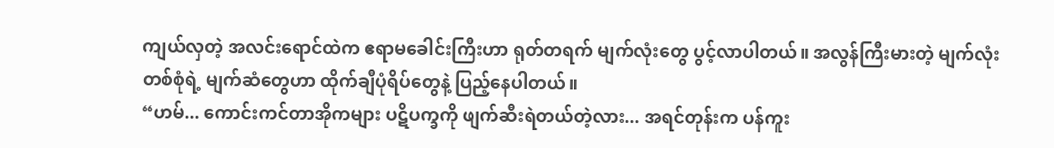ကျယ်လှတဲ့ အလင်းရောင်ထဲက ဧရာမခေါင်းကြီးဟာ ရုတ်တရက် မျက်လုံးတွေ ပွင့်လာပါတယ်။ အလွန်ကြီးမားတဲ့ မျက်လုံးတစ်စုံရဲ့ မျက်ဆံတွေဟာ ထိုက်ချီပုံရိပ်တွေနဲ့ ပြည့်နေပါတယ်။
“ဟမ်... ကောင်းကင်တာအိုကများ ပဋိပက္ခကို ဖျက်ဆီးရဲတယ်တဲ့လား... အရင်တုန်းက ပန်ကူး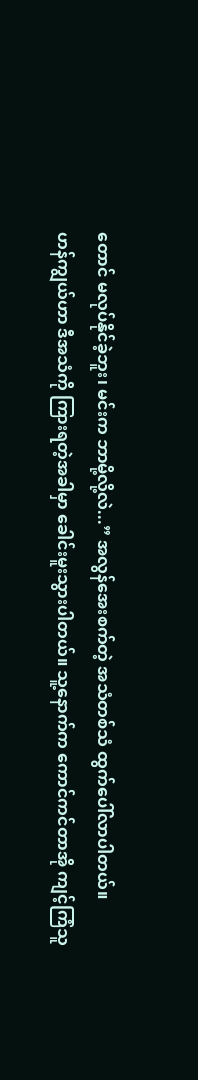တောင် မလုပ်နိုင်ခဲ့ဘူး၊ မင်းက ဘာမို့လို့လဲ...” အလွန်အေးစက်တဲ့ အသံတစ်သံ ထွက်ပေါ်လာပါတယ်။
ဟန်ကျွယ်ဟာ ဒီအသံကို ကြားရတဲ့အခါမှာ ခေါင်းမူးသွားပါတယ်။ သူ့နောက်က ကောင်ကင်တာအို ကျင့်ကြံသူ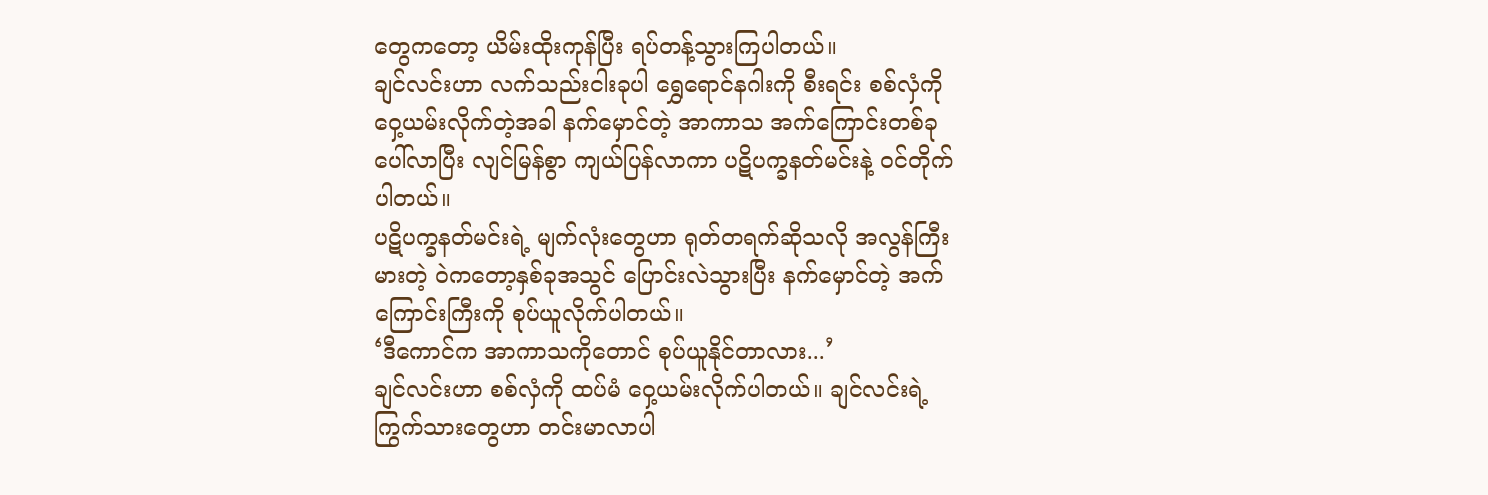တွေကတော့ ယိမ်းထိုးကုန်ပြီး ရပ်တန့်သွားကြပါတယ်။
ချင်လင်းဟာ လက်သည်းငါးခုပါ ရွှေရောင်နဂါးကို စီးရင်း စစ်လှံကို ဝှေ့ယမ်းလိုက်တဲ့အခါ နက်မှောင်တဲ့ အာကာသ အက်ကြောင်းတစ်ခု ပေါ်လာပြီး လျင်မြန်စွာ ကျယ်ပြန်လာကာ ပဋိပက္ခနတ်မင်းနဲ့ ဝင်တိုက်ပါတယ်။
ပဋိပက္ခနတ်မင်းရဲ့ မျက်လုံးတွေဟာ ရုတ်တရက်ဆိုသလို အလွန်ကြီးမားတဲ့ ဝဲကတော့နှစ်ခုအသွင် ပြောင်းလဲသွားပြီး နက်မှောင်တဲ့ အက်ကြောင်းကြီးကို စုပ်ယူလိုက်ပါတယ်။
‘ဒီကောင်က အာကာသကိုတောင် စုပ်ယူနိုင်တာလား...’
ချင်လင်းဟာ စစ်လှံကို ထပ်မံ ဝှေ့ယမ်းလိုက်ပါတယ်။ ချင်လင်းရဲ့ ကြွက်သားတွေဟာ တင်းမာလာပါ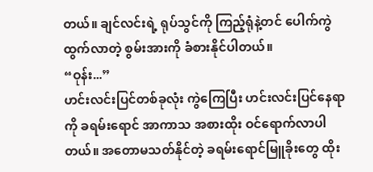တယ်။ ချင်လင်းရဲ့ ရုပ်သွင်ကို ကြည့်ရုံနဲ့တင် ပေါက်ကွဲထွက်လာတဲ့ စွမ်းအားကို ခံစားနိုင်ပါတယ်။
“ဝုန်း...”
ဟင်းလင်းပြင်တစ်ခုလုံး ကွဲကြေပြီး ဟင်းလင်းပြင်နေရာကို ခရမ်းရောင် အာကာသ အစားထိုး ဝင်ရောက်လာပါတယ်။ အတောမသတ်နိုင်တဲ့ ခရမ်းရောင်မြူခိုးတွေ ထိုး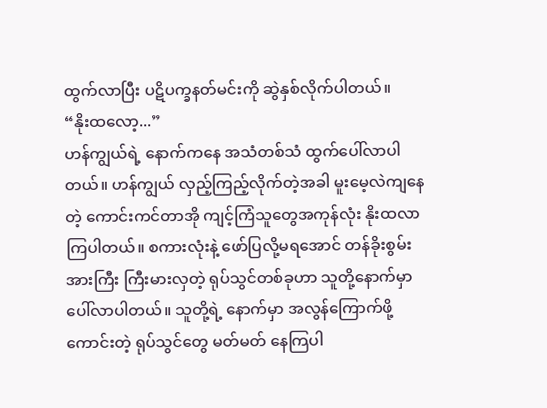ထွက်လာပြီး ပဋိပက္ခနတ်မင်းကို ဆွဲနှစ်လိုက်ပါတယ်။
“နိုးထလော့...”
ဟန်ကျွယ်ရဲ့ နောက်ကနေ အသံတစ်သံ ထွက်ပေါ်လာပါတယ်။ ဟန်ကျွယ် လှည့်ကြည့်လိုက်တဲ့အခါ မူးမေ့လဲကျနေတဲ့ ကောင်းကင်တာအို ကျင့်ကြံသူတွေအကုန်လုံး နိုးထလာကြပါတယ်။ စကားလုံးနဲ့ ဖော်ပြလို့မရအောင် တန်ခိုးစွမ်းအားကြီး ကြီးမားလှတဲ့ ရုပ်သွင်တစ်ခုဟာ သူတို့နောက်မှာ ပေါ်လာပါတယ်။ သူတို့ရဲ့ နောက်မှာ အလွန်ကြောက်ဖို့ကောင်းတဲ့ ရုပ်သွင်တွေ မတ်မတ် နေကြပါ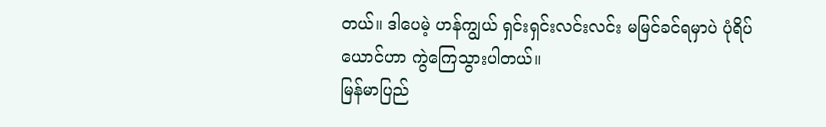တယ်။ ဒါပေမဲ့ ဟန်ကျွယ် ရှင်းရှင်းလင်းလင်း မမြင်ခင်ရမှာပဲ ပုံရိပ်ယောင်ဟာ ကွဲကြေသွားပါတယ်။
မြန်မာပြည်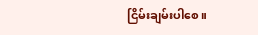ငြိမ်းချမ်းပါစေ။